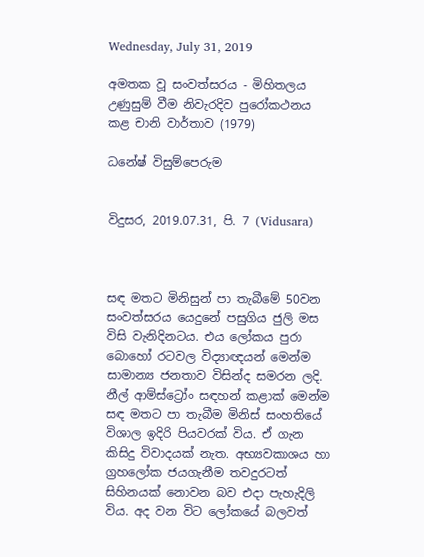Wednesday, July 31, 2019

අමතක වූ සංවත්සරය - මිහිතලය උණුසුම් වීම නිවැරදිව පුරෝකථනය කළ චානි වාර්තාව (1979)

ධනේෂ් විසුම්පෙරුම


විදුසර, 2019.07.31, පි. 7 (Vidusara)



සඳ මතට මිනිසුන් පා තැබීමේ 50වන සංවත්සරය යෙදුනේ පසුගිය ජුලි මස විසි වැනිදිනටය. එය ලෝකය පුරා බොහෝ රටවල විද්‍යාඥයන් මෙන්ම සාමාන්‍ය ජනතාව විසින්ද සමරන ලදි. නීල් ආම්ස්ට්‍රෝං සඳහන් කළාක් මෙන්ම සඳ මතට පා තැබීම මිනිස් සංහතියේ විශාල ඉදිරි පියවරක් විය. ඒ ගැන කිසිදු විවාදයක් නැත. අභ්‍යවකාශය හා ග්‍රහලෝක ජයගැනීම තවදුරටත් සිහිනයක් නොවන බව එදා පැහැදිලි විය. අද වන විට ලෝකයේ බලවත්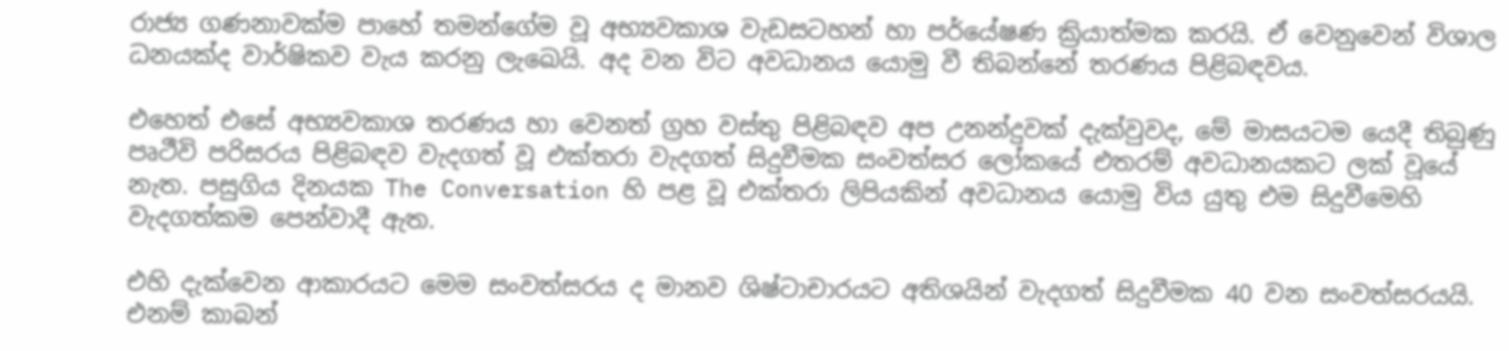රාජ්‍ය ගණනාවක්ම පාහේ තමන්ගේම වූ අභ්‍යවකාශ වැඩසටහන් හා පර්යේෂණ ක්‍රියාත්මක කරයි. ඒ වෙනුවෙන් විශාල ධනයක්ද වාර්ෂිකව වැය කරනු ලැඛෙයි. අද වන විට අවධානය යොමු වී තිබන්නේ තරණය පිළිබඳවය.

එහෙත් එසේ අභ්‍යවකාශ තරණය හා වෙනත් ග්‍රහ වස්තු පිළිබඳව අප උනන්දුවක් දැක්වුවද, මේ මාසයටම යෙදී තිබුණු පෘථීවි පරිසරය පිළිබඳව වැදගත් වූ එක්තරා වැදගත් සිදුවීමක සංවත්සර ලෝකයේ එතරම් අවධානයකට ලක් වූයේ නැත. පසුගිය දිනයක The Conversation හි පළ වූ එක්තරා ලිපියකින් අවධානය යොමු විය යුතු එම සිදුවීමෙහි වැදගත්කම පෙන්වාදී ඇත.

එහි දැක්වෙන ආකාරයට මෙම සංවත්සරය ද මානව ශිෂ්ටාචාරයට අතිශයින් වැදගත් සිදුවීමක 40 වන සංවත්සරයයි. එනම් කාබන්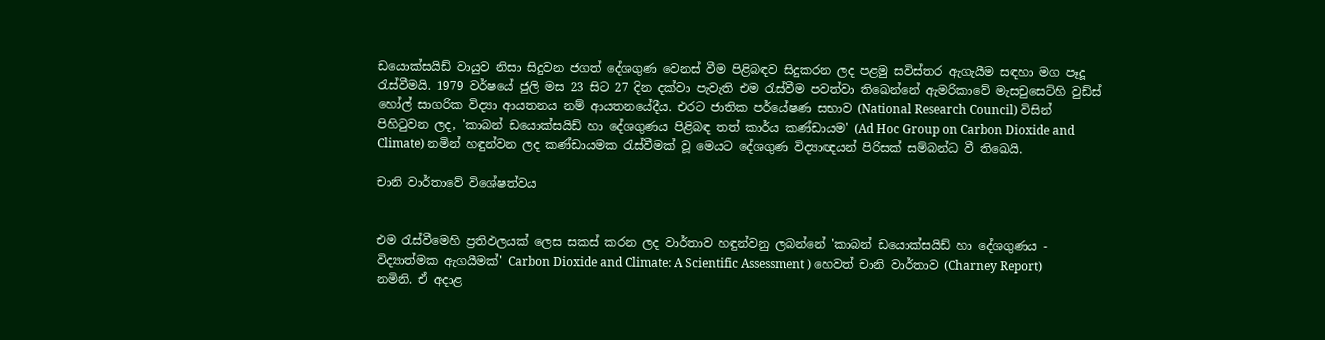ඩයොක්සයිඩ් වායුව නිසා සිදුවන ජගත් දේශගුණ වෙනස් වීම පිළිබඳව සිදුකරන ලද පළමු සවිස්තර ඇගැයීම සඳහා මග පෑදූ රැස්වීමයි. 1979 වර්ෂයේ ජුලි මස 23 සිට 27 දින දක්වා පැවැති එම රැස්වීම පවත්වා තිඛෙන්නේ ඇමරිකාවේ මැසචුසෙට්හි වුඩ්ස් හෝල් සාගරික විද්‍යා ආයතනය නම් ආයතනයේදීය. එරට ජාතික පර්යේෂණ සභාව (National Research Council) විසින් පිහිටුවන ලද, 'කාබන් ඩයොක්සයිඩ් හා දේශගුණය පිළිබඳ තත් කාර්ය කණ්ඩායම' (Ad Hoc Group on Carbon Dioxide and Climate) නමින් හඳුන්වන ලද කණ්ඩායමක රැස්වීමක් වූ මෙයට දේශගුණ විද්‍යාඥයන් පිරිසක් සම්බන්ධ වී තිඛෙයි.

චානි වාර්තාවේ විශේෂත්වය


එම රැස්වීමෙහි ප්‍රතිඵලයක් ලෙස සකස් කරන ලද වාර්තාව හඳුන්වනු ලබන්නේ 'කාබන් ඩයොක්සයිඩ් හා දේශගුණය - විද්‍යාත්මක ඇගයීමක්' Carbon Dioxide and Climate: A Scientific Assessment ) හෙවත් චානි වාර්තාව (Charney Report) නමිනි. ඒ අදාළ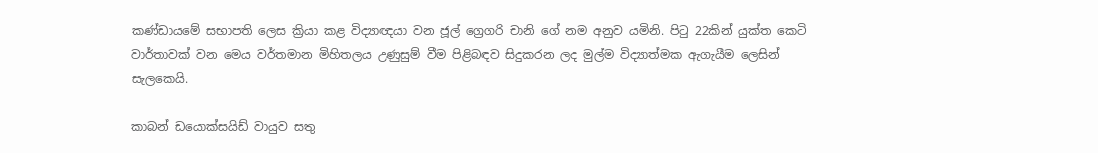කණ්ඩායමේ සභාපති ලෙස ක්‍රියා කළ විද්‍යාඥයා වන ජූල් ග්‍රෙගරි චානි ගේ නම අනුව යමිනි. පිටු 22කින් යුක්ත කෙටි වාර්තාවක් වන මෙය වර්තමාන මිහිතලය උණුසුම් වීම පිළිබඳව සිදුකරන ලද මුල්ම විද්‍යාත්මක ඇගැයීම ලෙසින් සැලකෙයි.

කාබන් ඩයොක්සයිඩ් වායුව සතු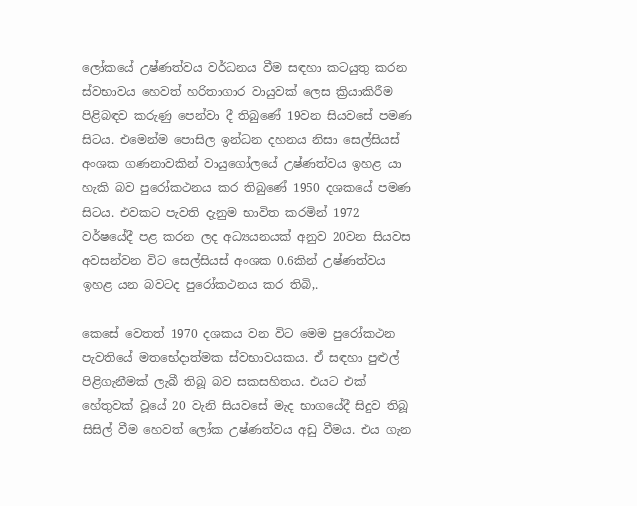ලෝකයේ උෂ්ණත්වය වර්ධනය වීම සඳහා කටයුතු කරන ස්වභාවය හෙවත් හරිතාගාර වායුවක් ලෙස ක්‍රියාකිරීම පිළිබඳව කරුණු පෙන්වා දී තිබුණේ 19වන සියවසේ පමණ සිටය. එමෙන්ම පොසිල ඉන්ධන දහනය නිසා සෙල්සියස් අංශක ගණනාවකින් වායුගෝලයේ උෂ්ණත්වය ඉහළ යා හැකි බව පුරෝකථනය කර තිබුණේ 1950 දශකයේ පමණ සිටය. එවකට පැවති දැනුම භාවිත කරමින් 1972 වර්ෂයේදී පළ කරන ලද අධ්‍යයනයක් අනුව 20වන සියවස අවසන්වන විට සෙල්සියස් අංශක 0.6කින් උෂ්ණත්වය ඉහළ යන බවටද පුරෝකථනය කර තිබි‚.

කෙසේ වෙතත් 1970 දශකය වන විට මෙම පුරෝකථන පැවතියේ මතභේදාත්මක ස්වභාවයකය. ඒ සඳහා පුළුල් පිළිගැනීමක් ලැබී තිබූ බව සකසහිතය. එයට එක් හේතුවක් වූයේ 20 වැනි සියවසේ මැද භාගයේදී සිදුව තිබූ සිසිල් වීම හෙවත් ලෝක උෂ්ණත්වය අඩු වීමය. එය ගැන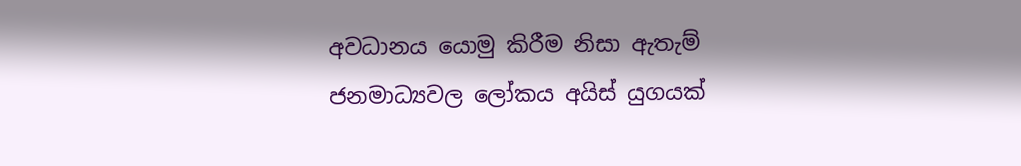අවධානය යොමු කිරීම නිසා ඇතැම් ජනමාධ්‍යවල ලෝකය අයිස් යුගයක්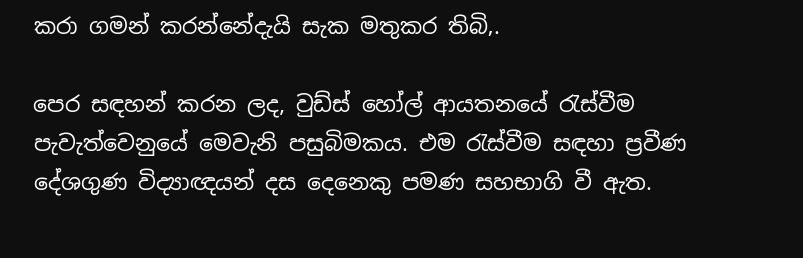කරා ගමන් කරන්නේදැයි සැක මතුකර තිබි‚.

පෙර සඳහන් කරන ලද, වුඩ්ස් හෝල් ආයතනයේ රැස්වීම පැවැත්වෙනුයේ මෙවැනි පසුබිමකය. එම රැස්වීම සඳහා ප්‍රවීණ දේශගුණ විද්‍යාඥයන් දස දෙනෙකු පමණ සහභාගි වී ඇත.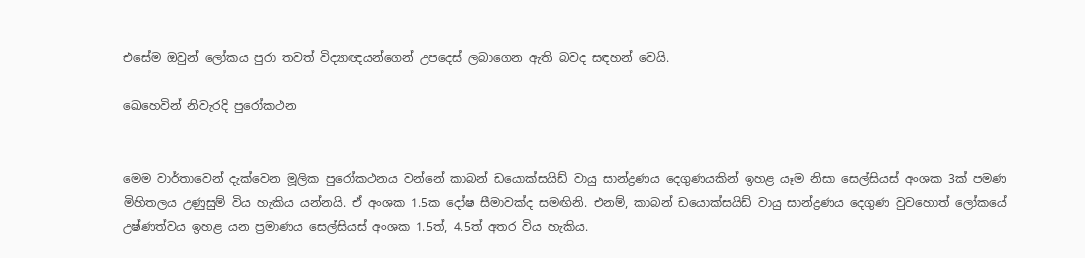එසේම ඔවුන් ලෝකය පුරා තවත් විද්‍යාඥයන්ගෙන් උපදෙස් ලබාගෙන ඇති බවද සඳහන් වෙයි.

ඛෙහෙවින් නිවැරදි පුරෝකථන


මෙම වාර්තාවෙන් දැක්වෙන මූලික පුරෝකථනය වන්නේ කාබන් ඩයොක්සයිඩ් වායු සාන්ද්‍රණය දෙගුණයකින් ඉහළ යෑම නිසා සෙල්සියස් අංශක 3ක් පමණ මිහිතලය උණුසුම් විය හැකිය යන්නයි. ඒ අංශක 1.5ක දෝෂ සීමාවක්ද සමඟිනි. එනම්, කාබන් ඩයොක්සයිඩ් වායු සාන්ද්‍රණය දෙගුණ වුවහොත් ලෝකයේ උෂ්ණත්වය ඉහළ යන ප්‍රමාණය සෙල්සියස් අංශක 1.5ත්, 4.5ත් අතර විය හැකිය.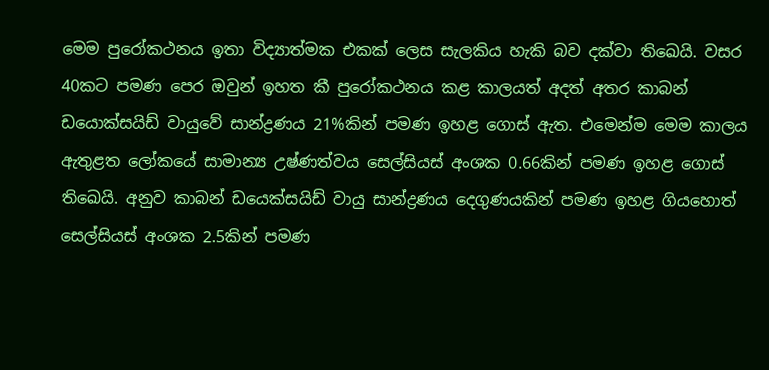මෙම පුරෝකථනය ඉතා විද්‍යාත්මක එකක් ලෙස සැලකිය හැකි බව දක්වා තිඛෙයි. වසර 40කට පමණ පෙර ඔවුන් ඉහත කී පුරෝකථනය කළ කාලයත් අදත් අතර කාබන් ඩයොක්සයිඩ් වායුවේ සාන්ද්‍රණය 21%කින් පමණ ඉහළ ගොස් ඇත. එමෙන්ම මෙම කාලය ඇතුළත ලෝකයේ සාමාන්‍ය උෂ්ණත්වය සෙල්සියස් අංශක 0.66කින් පමණ ඉහළ ගොස් තිඛෙයි. අනුව කාබන් ඩයෙක්සයිඩ් වායු සාන්ද්‍රණය දෙගුණයකින් පමණ ඉහළ ගියහොත් සෙල්සියස් අංශක 2.5කින් පමණ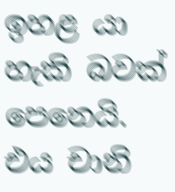ඉහළ යා හැකි බවක් පෙනෙයි. එය චානි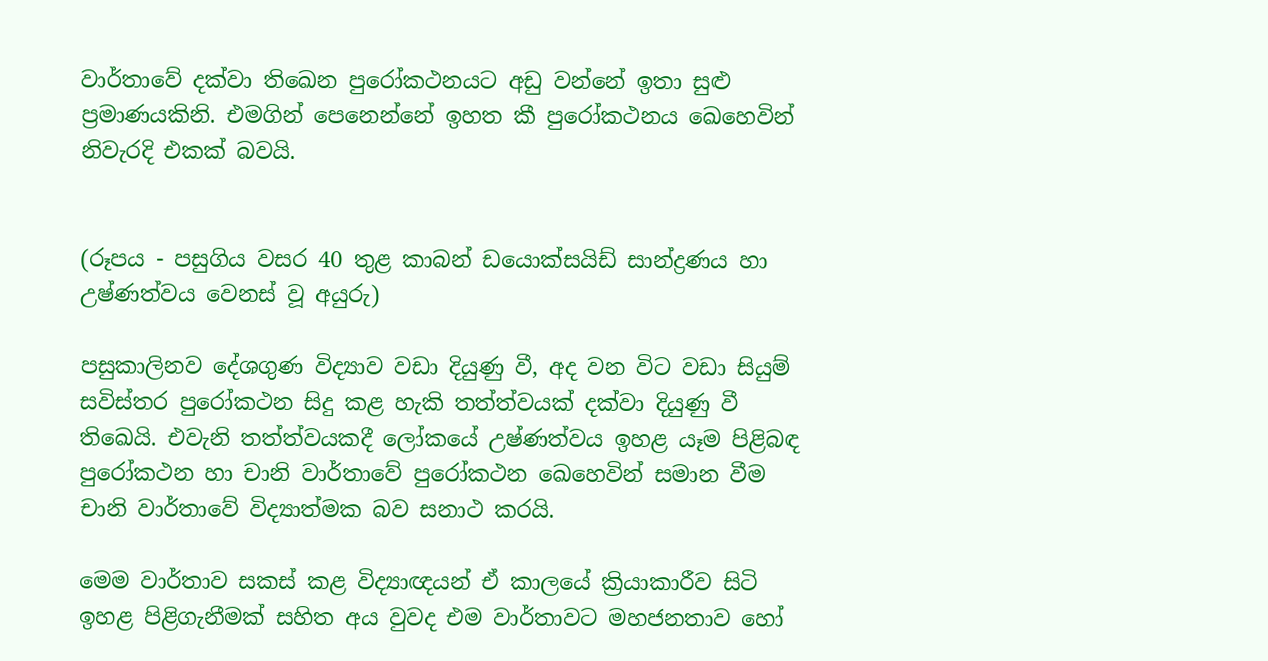වාර්තාවේ දක්වා තිඛෙන පුරෝකථනයට අඩු වන්නේ ඉතා සුළු ප්‍රමාණයකිනි. එමගින් පෙනෙන්නේ ඉහත කී පුරෝකථනය ඛෙහෙවින් නිවැරදි එකක් බවයි.


(රූපය - පසුගිය වසර 40 තුළ කාබන් ඩයොක්සයිඩ් සාන්ද්‍රණය හා උෂ්ණත්වය වෙනස් වූ අයුරු)

පසුකාලිනව දේශගුණ විද්‍යාව වඩා දියුණු වී, අද වන විට වඩා සියුම් සවිස්තර පුරෝකථන සිදු කළ හැකි තත්ත්වයක් දක්වා දියුණු වී තිඛෙයි. එවැනි තත්ත්වයකදී ලෝකයේ උෂ්ණත්වය ඉහළ යෑම පිළිබඳ පුරෝකථන හා චානි වාර්තාවේ පුරෝකථන ඛෙහෙවින් සමාන වීම චානි වාර්තාවේ විද්‍යාත්මක බව සනාථ කරයි.

මෙම වාර්තාව සකස් කළ විද්‍යාඥයන් ඒ කාලයේ ක්‍රියාකාරීව සිටි ඉහළ පිළිගැනීමක් සහිත අය වුවද එම වාර්තාවට මහජනතාව හෝ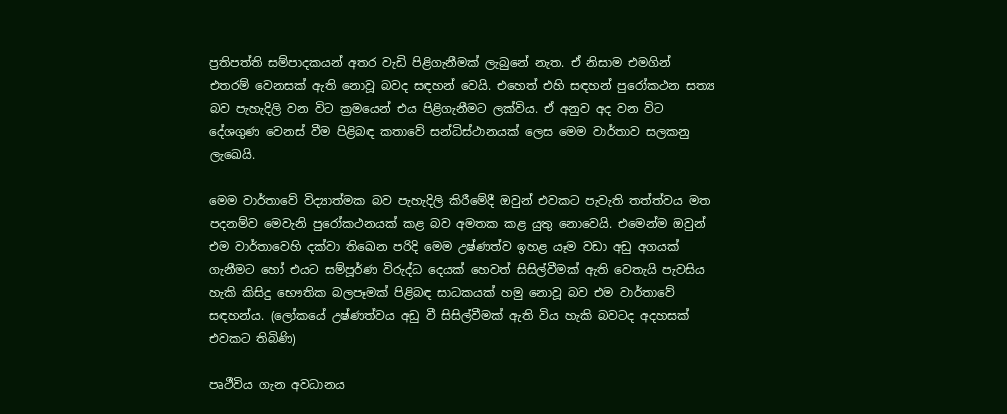ප්‍රතිපත්ති සම්පාදකයන් අතර වැඩි පිළිගැනීමක් ලැබුනේ නැත. ඒ නිසාම එමගින් එතරම් වෙනසක් ඇති නොවූ බවද සඳහන් වෙයි. එහෙත් එහි සඳහන් පුරෝකථන සත්‍ය බව පැහැදිලි වන විට ක්‍රමයෙන් එය පිළිගැනීමට ලක්විය. ඒ අනුව අද වන විට දේශගුණ වෙනස් වීම පිළිබඳ කතාවේ සන්ධිස්ථානයක් ලෙස මෙම වාර්තාව සලකනු ලැඛෙයි.

මෙම වාර්තාවේ විද්‍යාත්මක බව පැහැදිලි කිරීමේදී ඔවුන් එවකට පැවැති තත්ත්වය මත පදනම්ව මෙවැනි පුරෝකථනයක් කළ බව අමතක කළ යුතු නොවෙයි. එමෙන්ම ඔවුන් එම වාර්තාවෙහි දක්වා තිඛෙන පරිදි මෙම උෂ්ණත්ව ඉහළ යෑම වඩා අඩු අගයක් ගැනීමට හෝ එයට සම්පූර්ණ විරුද්ධ දෙයක් හෙවත් සිසිල්වීමක් ඇති වෙතැයි පැවසිය හැකි කිසිදු භෞතික බලපෑමක් පිළිබඳ සාධකයක් හමු නොවූ බව එම වාර්තාවේ සඳහන්ය. (ලෝකයේ උෂ්ණත්වය අඩු වී සිසිල්වීමක් ඇති විය හැකි බවටද අදහසක් එවකට තිබිණි)

පෘථීවිය ගැන අවධානය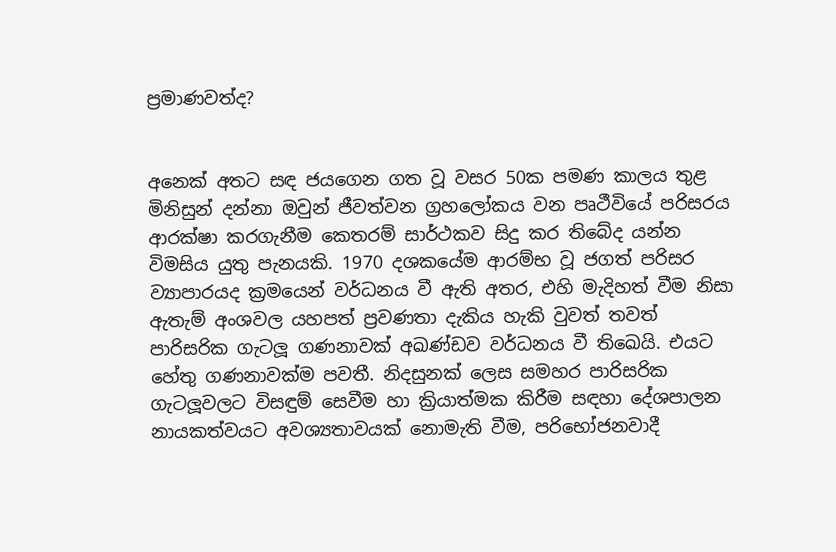ප්‍රමාණවත්ද?


අනෙක් අතට සඳ ජයගෙන ගත වූ වසර 50ක පමණ කාලය තුළ මිනිසුන් දන්නා ඔවුන් ජීවත්වන ග්‍රහලෝකය වන පෘථීවියේ පරිසරය ආරක්ෂා කරගැනීම කෙතරම් සාර්ථකව සිදු කර තිබේද යන්න විමසිය යුතු පැනයකි. 1970 දශකයේම ආරම්භ වූ ජගත් පරිසර ව්‍යාපාරයද ක්‍රමයෙන් වර්ධනය වී ඇති අතර, එහි මැදිහත් වීම නිසා ඇතැම් අංශවල යහපත් ප්‍රවණතා දැකිය හැකි වුවත් තවත් පාරිසරික ගැටලූ ගණනාවක් අඛණ්ඩව වර්ධනය වී තිඛෙයි. එයට හේතු ගණනාවක්ම පවතී. නිදසුනක් ලෙස සමහර පාරිසරික ගැටලූවලට විසඳුම් සෙවීම හා ක්‍රියාත්මක කිරීම සඳහා දේශපාලන නායකත්වයට අවශ්‍යතාවයක් නොමැති වීම, පරිභෝජනවාදී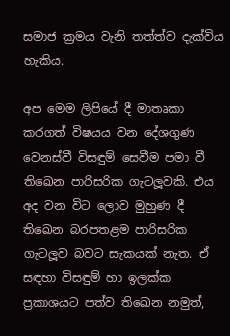සමාජ ක්‍රමය වැනි තත්ත්ව දැක්විය හැකිය.

අප මෙම ලිපියේ දී මාතෘකා කරගත් විෂයය වන දේශගුණ වෙනස්වී විසඳුම් සෙවීම පමා වී තිඛෙන පාරිසරික ගැටලූවකි. එය අද වන විට ලොව මුහුණ දී තිඛෙන බරපතළම පාරිසරික ගැටලූව බවට සැකයක් නැත. ඒ සඳහා විසඳුම් හා ඉලක්ක ප්‍රකාශයට පත්ව තිඛෙන නමුත්,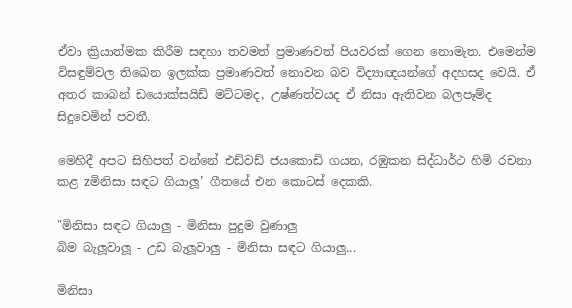ඒවා ක්‍රියාත්මක කිරීම සඳහා තවමත් ප්‍රමාණවත් පියවරක් ගෙන නොමැත. එමෙන්ම විසඳුම්වල තිඛෙන ඉලක්ක ප්‍රමාණවත් නොවන බව විද්‍යාඥයන්ගේ අදහසද වෙයි. ඒ අතර කාබන් ඩයොක්සයිඩ් මට්ටමද, උෂ්ණත්වයද ඒ නිසා ඇතිවන බලපෑම්ද සිදුවෙමින් පවතී.

මෙහිදී අපට සිහිපත් වන්නේ එඩ්වඩ් ජයකොඩි ගයන, රඹුකන සිද්ධාර්ථ හිමි රචනා කළ zමිනිසා සඳට ගියාලූ’ ගීතයේ එන කොටස් දෙකකි.

"මිනිසා සඳට ගියාලු - මිනිසා පුදුම වුණාලු
බිම බැලූවාලූ - උඩ බැලූවාලු - මිනිසා සඳට ගියාලු...

මිනිසා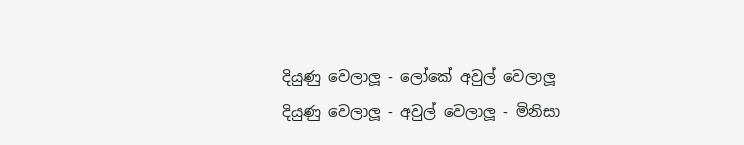දියුණු වෙලාලූ - ලෝකේ අවුල් වෙලාලූ
දියුණු වෙලාලූ - අවුල් වෙලාලූ - මිනිසා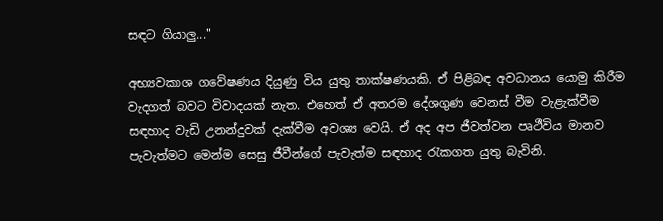සඳට ගියාලු..."

අභ්‍යවකාශ ගවේෂණය දියුණු විය යුතු තාක්ෂණයකි. ඒ පිළිබඳ අවධානය යොමු කිරීම වැදගත් බවට විවාදයක් නැත. එහෙත් ඒ අතරම දේශගුණ වෙනස් වීම වැළැක්වීම සඳහාද වැඩි උනන්දුවක් දැක්වීම අවශ්‍ය වෙයි. ඒ අද අප ජීවත්වන පෘථීවිය මානව පැවැත්මට මෙන්ම සෙසු ජීවීන්ගේ පැවැත්ම සඳහාද රැකගත යුතු බැවිනි.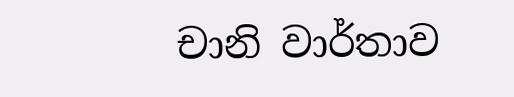චානි වාර්තාව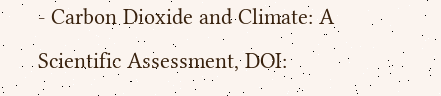- Carbon Dioxide and Climate: A Scientific Assessment, DOI: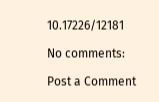10.17226/12181

No comments:

Post a Comment